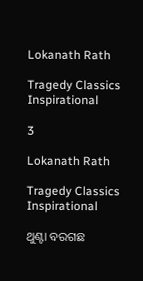Lokanath Rath

Tragedy Classics Inspirational

3

Lokanath Rath

Tragedy Classics Inspirational

ଥୁଣ୍ଟା ବରଗଛ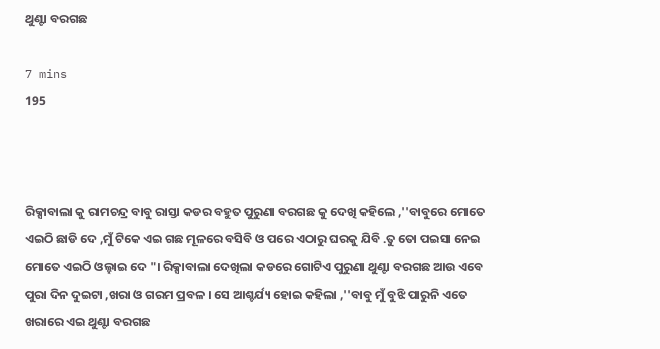ଥୁଣ୍ଟା ବରଗଛ

7 mins
195



ରିକ୍ସାବାଲା କୁ ରାମଚନ୍ଦ୍ର ବାବୁ ରାସ୍ତା କଡର ବହୁତ ପୁରୁଣା ବରଗଛ କୁ ଦେଖି କହିଲେ ,''ବାବୁରେ ମୋତେ ଏଇଠି ଛାଡି ଦେ ,ମୁଁ ଟିକେ ଏଇ ଗଛ ମୂଳରେ ବସିବି ଓ ପରେ ଏଠାରୁ ଘରକୁ ଯିବି .ତୁ ତୋ ପଇସା ନେଇ ମୋତେ ଏଇଠି ଓଲ୍ହାଇ ଦେ "। ରିକ୍ସାବାଲା ଦେଖିଲା କଡରେ ଗୋଟିଏ ପୁରୁଣା ଥୁଣ୍ଟା ବରଗଛ ଆଉ ଏବେ ପୁରା ଦିନ ଦୁଇଟା ,ଖରା ଓ ଗରମ ପ୍ରବଳ । ସେ ଆଶ୍ଚର୍ଯ୍ୟ ହୋଇ କହିଲା ,''ବାବୁ ମୁଁ ବୁଝି ପାରୁନି ଏତେ ଖରାରେ ଏଇ ଥୁଣ୍ଟା ବରଗଛ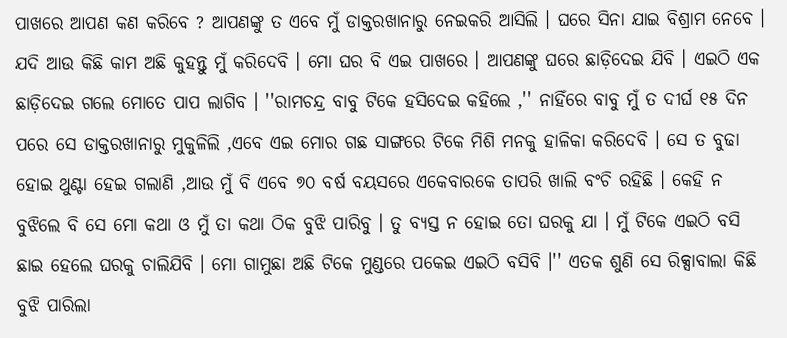ପାଖରେ ଆପଣ କଣ କରିବେ ? ଆପଣଙ୍କୁ ତ ଏବେ ମୁଁ ଡାକ୍ତରଖାନାରୁ ନେଇକରି ଆସିଲି । ଘରେ ସିନା ଯାଇ ବିଶ୍ରାମ ନେବେ । ଯଦି ଆଉ କିଛି କାମ ଅଛି କୁହନ୍ତୁ ମୁଁ କରିଦେବି । ମୋ ଘର ବି ଏଇ ପାଖରେ । ଆପଣଙ୍କୁ ଘରେ ଛାଡ଼ିଦେଇ ଯିବି । ଏଇଠି ଏକ ଛାଡ଼ିଦେଇ ଗଲେ ମୋତେ ପାପ ଲାଗିବ । ''ରାମଚନ୍ଦ୍ର ବାବୁ ଟିକେ ହସିଦେଇ କହିଲେ ,'' ନାହିଁରେ ବାବୁ ମୁଁ ତ ଦୀର୍ଘ ୧୫ ଦିନ ପରେ ସେ ଡାକ୍ତରଖାନାରୁ ମୁକୁଳିଲି ,ଏବେ ଏଇ ମୋର ଗଛ ସାଙ୍ଗରେ ଟିକେ ମିଶି ମନକୁ ହାଳିକା କରିଦେବି । ସେ ତ ବୁଢା ହୋଇ ଥୁଣ୍ଟା ହେଇ ଗଲାଣି ,ଆଉ ମୁଁ ବି ଏବେ ୭୦ ବର୍ଷ ବୟସରେ ଏକେବାରକେ ତାପରି ଖାଲି ବଂଚି ରହିଛି । କେହି ନ ବୁଝିଲେ ବି ସେ ମୋ କଥା ଓ ମୁଁ ତା କଥା ଠିକ ବୁଝି ପାରିବୁ । ତୁ ବ୍ୟସ୍ତ ନ ହୋଇ ତୋ ଘରକୁ ଯା । ମୁଁ ଟିକେ ଏଇଠି ବସି ଛାଇ ହେଲେ ଘରକୁ ଚାଲିଯିବି । ମୋ ଗାମୁଛା ଅଛି ଟିକେ ମୁଣ୍ଡରେ ପକେଇ ଏଇଠି ବସିବି ।'' ଏତକ ଶୁଣି ସେ ରିକ୍ସାବାଲା କିଛି ବୁଝି ପାରିଲା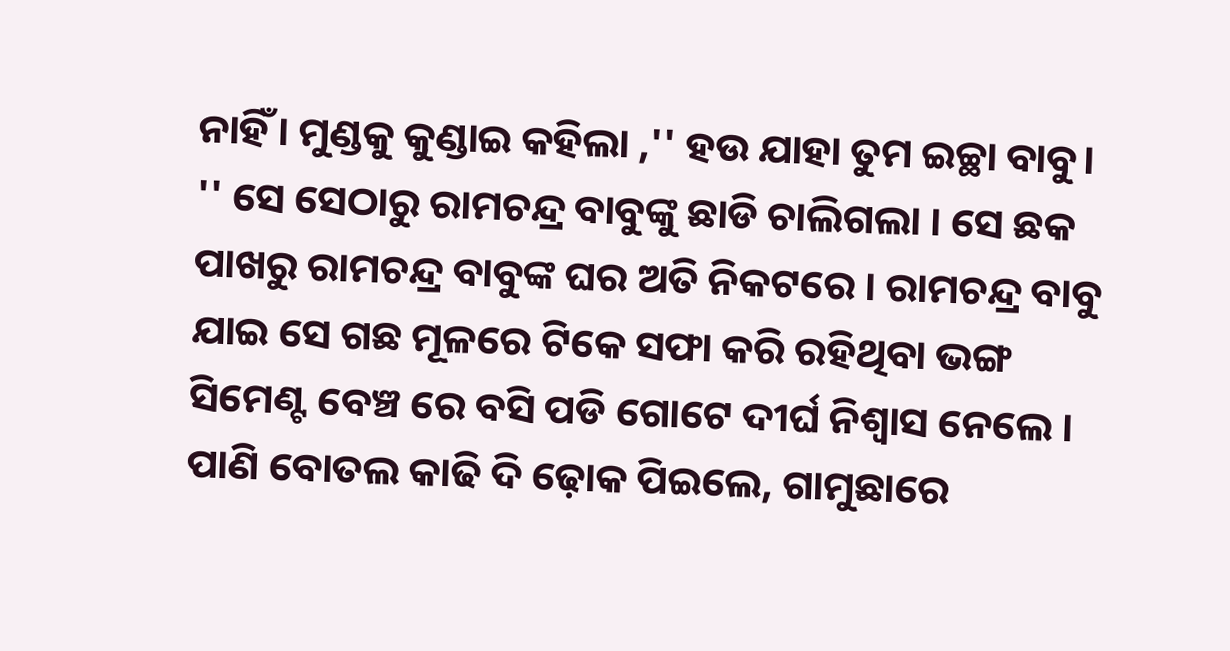ନାହିଁ । ମୁଣ୍ଡକୁ କୁଣ୍ଡାଇ କହିଲା ,'' ହଉ ଯାହା ତୁମ ଇଚ୍ଛା ବାବୁ। '' ସେ ସେଠାରୁ ରାମଚନ୍ଦ୍ର ବାବୁଙ୍କୁ ଛାଡି ଚାଲିଗଲା । ସେ ଛକ ପାଖରୁ ରାମଚନ୍ଦ୍ର ବାବୁଙ୍କ ଘର ଅତି ନିକଟରେ । ରାମଚନ୍ଦ୍ର ବାବୁ ଯାଇ ସେ ଗଛ ମୂଳରେ ଟିକେ ସଫା କରି ରହିଥିବା ଭଙ୍ଗ ସିମେଣ୍ଟ ବେଞ୍ଚ ରେ ବସି ପଡି ଗୋଟେ ଦୀର୍ଘ ନିଶ୍ୱାସ ନେଲେ । ପାଣି ବୋତଲ କାଢି ଦି ଢ଼ୋକ ପିଇଲେ, ଗାମୁଛାରେ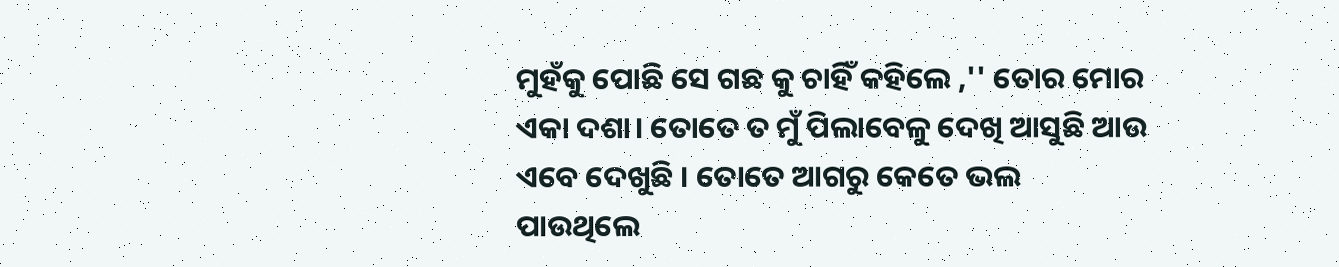ମୁହଁକୁ ପୋଛି ସେ ଗଛ କୁ ଚାହିଁ କହିଲେ ,'' ତୋର ମୋର ଏକା ଦଶା। ତୋତେ ତ ମୁଁ ପିଲାବେଳୁ ଦେଖି ଆସୁଛି ଆଉ ଏବେ ଦେଖୁଛି । ତୋତେ ଆଗରୁ କେତେ ଭଲ ପାଉଥିଲେ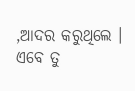,ଆଦର କରୁଥିଲେ । ଏବେ ତୁ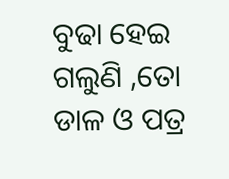ବୁଢା ହେଇ ଗଲୁଣି ,ତୋ ଡାଳ ଓ ପତ୍ର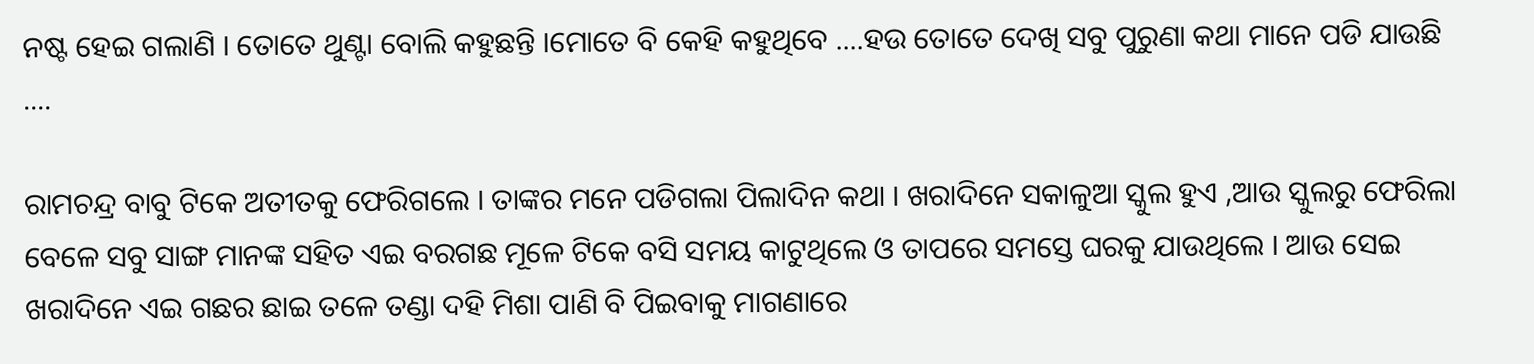ନଷ୍ଟ ହେଇ ଗଲାଣି । ତୋତେ ଥୁଣ୍ଟା ବୋଲି କହୁଛନ୍ତି ।ମୋତେ ବି କେହି କହୁଥିବେ ....ହଉ ତୋତେ ଦେଖି ସବୁ ପୁରୁଣା କଥା ମାନେ ପଡି ଯାଉଛି ....

ରାମଚନ୍ଦ୍ର ବାବୁ ଟିକେ ଅତୀତକୁ ଫେରିଗଲେ । ତାଙ୍କର ମନେ ପଡିଗଲା ପିଲାଦିନ କଥା । ଖରାଦିନେ ସକାଳୁଆ ସ୍କୁଲ ହୁଏ ,ଆଉ ସ୍କୁଲରୁ ଫେରିଲା ବେଳେ ସବୁ ସାଙ୍ଗ ମାନଙ୍କ ସହିତ ଏଇ ବରଗଛ ମୂଳେ ଟିକେ ବସି ସମୟ କାଟୁଥିଲେ ଓ ତାପରେ ସମସ୍ତେ ଘରକୁ ଯାଉଥିଲେ । ଆଉ ସେଇ ଖରାଦିନେ ଏଇ ଗଛର ଛାଇ ତଳେ ତଣ୍ଡା ଦହି ମିଶା ପାଣି ବି ପିଇବାକୁ ମାଗଣାରେ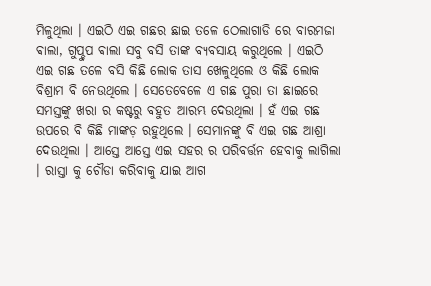ମିଳୁଥିଲା । ଏଇଠି ଏଇ ଗଛର ଛାଇ ତଳେ ଠେଲାଗାଡି ରେ ବାରମଜା ଵାଲା, ଗୁପ୍ଚୁପ ଵାଲା ସବୁ ବସି ତାଙ୍କ ବ୍ୟବସାୟ କରୁଥିଲେ । ଏଇଠି ଏଇ ଗଛ ତଳେ ବସି କିଛି ଲୋକ ତାସ ଖେଳୁଥିଲେ ଓ କିଛି ଲୋକ ବିଶ୍ରାମ ବି ନେଉଥିଲେ । ସେତେବେଳେ ଏ ଗଛ ପୁରା ତା ଛାଇରେ ସମସ୍ତଙ୍କୁ ଖରା ର କଷ୍ଟରୁ ବହୁତ ଆରମ୍ଭ ଦେଉଥିଲା । ହଁ ଏଇ ଗଛ ଉପରେ ବି କିଛି ମାଙ୍କଡ଼ ରହୁଥିଲେ । ସେମାନଙ୍କୁ ବି ଏଇ ଗଛ ଆଶ୍ରା ଦେଉଥିଲା । ଆସ୍ତେ ଆସ୍ତେ ଏଇ ସହର ର ପରିବର୍ତ୍ତନ ହେବାକୁ ଲାଗିଲା । ରାସ୍ତା କୁ ଚୌଡା କରିବାକୁ ଯାଇ ଆଗ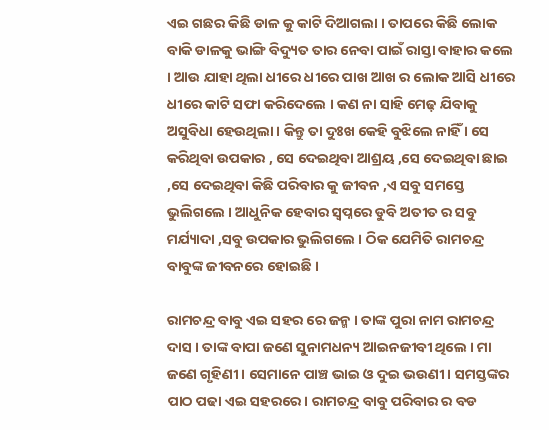ଏଇ ଗଛର କିଛି ଡାଳ କୁ କାଟି ଦିଆଗଲା । ତାପରେ କିଛି ଲୋକ ବାକି ଡାଳକୁ ଭାଙ୍ଗି ବିଦ୍ୟୁତ ତାର ନେବା ପାଇଁ ରାସ୍ତା ବାହାର କଲେ । ଆଉ ଯାହା ଥିଲା ଧୀରେ ଧୀରେ ପାଖ ଆଖ ର ଲୋକ ଆସି ଧୀରେ ଧୀରେ କାଟି ସଫା କରିଦେଲେ । କଣ ନା ସାହି ମେଢ଼ ଯିବାକୁ ଅସୁବିଧା ହେଉଥିଲା । କିନ୍ତୁ ତା ଦୁଃଖ କେହି ବୁଝିଲେ ନାହିଁ । ସେ କରିଥିବା ଉପକାର , ସେ ଦେଇଥିବା ଆଶ୍ରୟ ,ସେ ଦେଇଥିବା ଛାଇ ,ସେ ଦେଇଥିବା କିଛି ପରିବାର କୁ ଜୀବନ ,ଏ ସବୁ ସମସ୍ତେ ଭୁଲିଗଲେ । ଆଧୁନିକ ହେବାର ସ୍ୱପ୍ନରେ ଡୁବି ଅତୀତ ର ସବୁ ମର୍ଯ୍ୟାଦା ,ସବୁ ଉପକାର ଭୁଲିଗଲେ । ଠିକ ଯେମିତି ରାମଚନ୍ଦ୍ର ବାବୁଙ୍କ ଜୀବନରେ ହୋଇଛି ।

ରାମଚନ୍ଦ୍ର ବାବୁ ଏଇ ସହର ରେ ଜନ୍ମ । ତାଙ୍କ ପୁରା ନାମ ରାମଚନ୍ଦ୍ର ଦାସ । ତାଙ୍କ ବାପା ଜଣେ ସୁନାମଧନ୍ୟ ଆଇନଜୀବୀ ଥିଲେ । ମା ଜଣେ ଗୃହିଣୀ । ସେମାନେ ପାଞ୍ଚ ଭାଇ ଓ ଦୁଇ ଭଉଣୀ । ସମସ୍ତଙ୍କର ପାଠ ପଢା ଏଇ ସହରରେ। ରାମଚନ୍ଦ୍ର ବାବୁ ପରିବାର ର ବଡ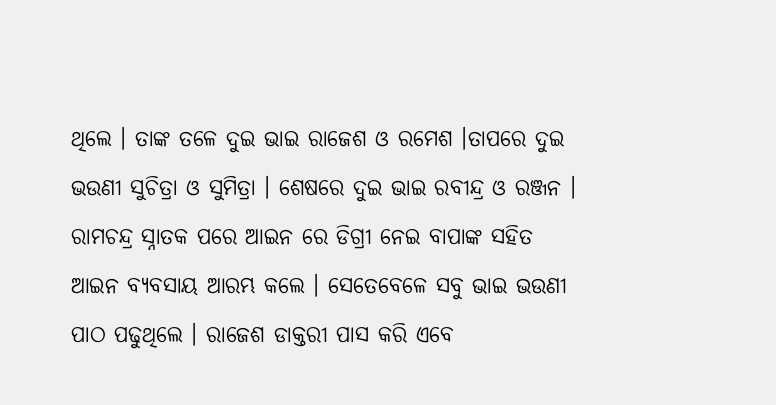ଥିଲେ । ତାଙ୍କ ତଳେ ଦୁଇ ଭାଇ ରାଜେଶ ଓ ରମେଶ ।ତାପରେ ଦୁଇ ଭଉଣୀ ସୁଚିତ୍ରା ଓ ସୁମିତ୍ରା । ଶେଷରେ ଦୁଇ ଭାଇ ରବୀନ୍ଦ୍ର ଓ ରଞ୍ଜନ । ରାମଚନ୍ଦ୍ର ସ୍ନାତକ ପରେ ଆଇନ ରେ ଡିଗ୍ରୀ ନେଇ ବାପାଙ୍କ ସହିତ ଆଇନ ବ୍ୟବସାୟ ଆରମ୍ଭ କଲେ । ସେତେବେଳେ ସବୁ ଭାଇ ଭଉଣୀ ପାଠ ପଢୁଥିଲେ । ରାଜେଶ ଡାକ୍ତରୀ ପାସ କରି ଏବେ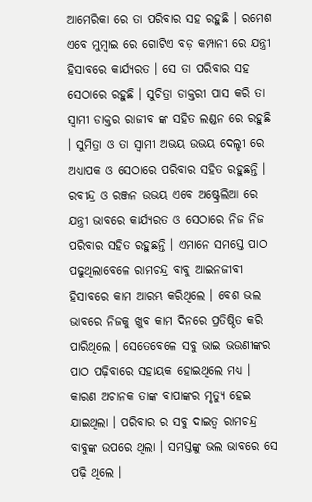ଆମେରିକା ରେ ତା ପରିବାର ସହ ରହୁଛି । ରମେଶ ଏବେ ମୁମ୍ବାଇ ରେ ଗୋଟିଏ ବଡ଼ କମ୍ପାନୀ ରେ ଯନ୍ତ୍ରୀ ହିସାବରେ କାର୍ଯ୍ୟରତ । ସେ ତା ପରିବାର ସହ ସେଠାରେ ରହୁଛି । ସୁଚିତ୍ରା ଡାକ୍ତରୀ ପାସ କରି ତା ସ୍ୱାମୀ ଡାକ୍ତର ରାଜୀବ ଙ୍କ ସହିତ ଲଣ୍ଡନ ରେ ରହୁଛି । ସୁମିତ୍ରା ଓ ତା ସ୍ୱାମୀ ଅଭୟ ଉଭୟ ଦେଲ୍ହୀ ରେ ଅଧ୍ୟାପକ ଓ ସେଠାରେ ପରିବାର ସହିତ ରହୁଛନ୍ତି । ରବୀନ୍ଦ୍ର ଓ ରଞ୍ଜନ ଉଭୟ ଏବେ ଅଷ୍ଟ୍ରେଲିଆ ରେ ଯନ୍ତ୍ରୀ ଭାବରେ କାର୍ଯ୍ୟରତ ଓ ସେଠାରେ ନିଜ ନିଜ ପରିବାର ସହିତ ରହୁଛନ୍ତି । ଏମାନେ ସମସ୍ତେ ପାଠ ପଢୁଥିଲାବେଳେ ରାମଚନ୍ଦ୍ର ବାବୁ ଆଇନଜୀବୀ ହିସାବରେ କାମ ଆରମ୍ଭ କରିଥିଲେ । ବେଶ ଭଲ ଭାବରେ ନିଜକୁ ଖୁବ କାମ ଦିନରେ ପ୍ରତିଷ୍ଠିତ କରି ପାରିଥିଲେ । ସେତେବେଳେ ସବୁ ଭାଇ ଭଉଣୀଙ୍କର ପାଠ ପଢ଼ିବାରେ ସହାୟକ ହୋଇଥିଲେ ମଧ୍ୟ । କାରଣ ଅଚାନକ ତାଙ୍କ ବାପାଙ୍କର ମୃତ୍ୟୁ ହେଇ ଯାଇଥିଲା । ପରିବାର ର ସବୁ ଦାଇତ୍ୱ ରାମଚନ୍ଦ୍ର ବାବୁଙ୍କ ଉପରେ ଥିଲା । ସମସ୍ତଙ୍କୁ ଭଲ ଭାବରେ ସେ ପଢ଼ି ଥିଲେ ।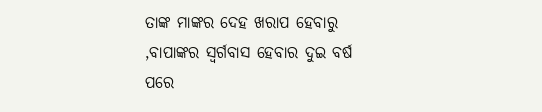ତାଙ୍କ ମାଙ୍କର ଦେହ ଖରାପ ହେବାରୁ ,ବାପାଙ୍କର ସ୍ୱର୍ଗବାସ ହେବାର ଦୁଇ ବର୍ଷ ପରେ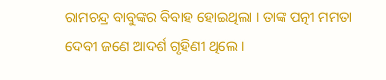ରାମଚନ୍ଦ୍ର ବାବୁଙ୍କର ବିବାହ ହୋଇଥିଲା । ତାଙ୍କ ପତ୍ନୀ ମମତା ଦେବୀ ଜଣେ ଆଦର୍ଶ ଗୃହିଣୀ ଥିଲେ ।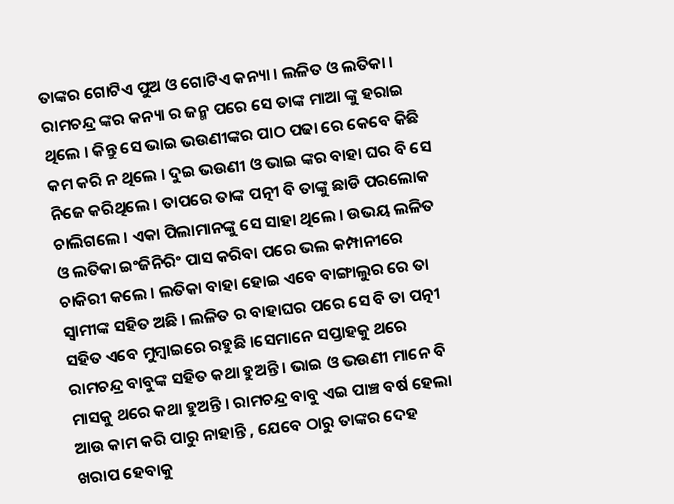ତାଙ୍କର ଗୋଟିଏ ପୁଅ ଓ ଗୋଟିଏ କନ୍ୟା । ଲଳିତ ଓ ଲତିକା । ରାମଚନ୍ଦ୍ର ଙ୍କର କନ୍ୟା ର ଜନ୍ମ ପରେ ସେ ତାଙ୍କ ମାଆ ଙ୍କୁ ହରାଇ ଥିଲେ । କିନ୍ତୁ ସେ ଭାଇ ଭଉଣୀଙ୍କର ପାଠ ପଢା ରେ କେବେ କିଛି କମ କରି ନ ଥିଲେ । ଦୁଇ ଭଉଣୀ ଓ ଭାଇ ଙ୍କର ବାହା ଘର ବି ସେ ନିଜେ କରିଥିଲେ । ତାପରେ ତାଙ୍କ ପତ୍ନୀ ବି ତାଙ୍କୁ ଛାଡି ପରଲୋକ ଚାଲିଗଲେ । ଏକା ପିଲାମାନଙ୍କୁ ସେ ସାହା ଥିଲେ । ଉଭୟ ଲଳିତ ଓ ଲତିକା ଇଂଜିନିରିଂ ପାସ କରିବା ପରେ ଭଲ କମ୍ପାନୀରେ ଚାକିରୀ କଲେ । ଲତିକା ବାହା ହୋଇ ଏବେ ବାଙ୍ଗାଲୁର ରେ ତା ସ୍ୱାମୀଙ୍କ ସହିତ ଅଛି । ଲଳିତ ର ବାହାଘର ପରେ ସେ ବି ତା ପତ୍ନୀ ସହିତ ଏବେ ମୁମ୍ବାଇରେ ରହୁଛି ।ସେମାନେ ସପ୍ତାହକୁ ଥରେ ରାମଚନ୍ଦ୍ର ବାବୁଙ୍କ ସହିତ କଥା ହୁଅନ୍ତି । ଭାଇ ଓ ଭଉଣୀ ମାନେ ବି ମାସକୁ ଥରେ କଥା ହୁଅନ୍ତି । ରାମଚନ୍ଦ୍ର ବାବୁ ଏଇ ପାଞ୍ଚ ବର୍ଷ ହେଲା ଆଉ କାମ କରି ପାରୁ ନାହାନ୍ତି , ଯେବେ ଠାରୁ ତାଙ୍କର ଦେହ ଖରାପ ହେବାକୁ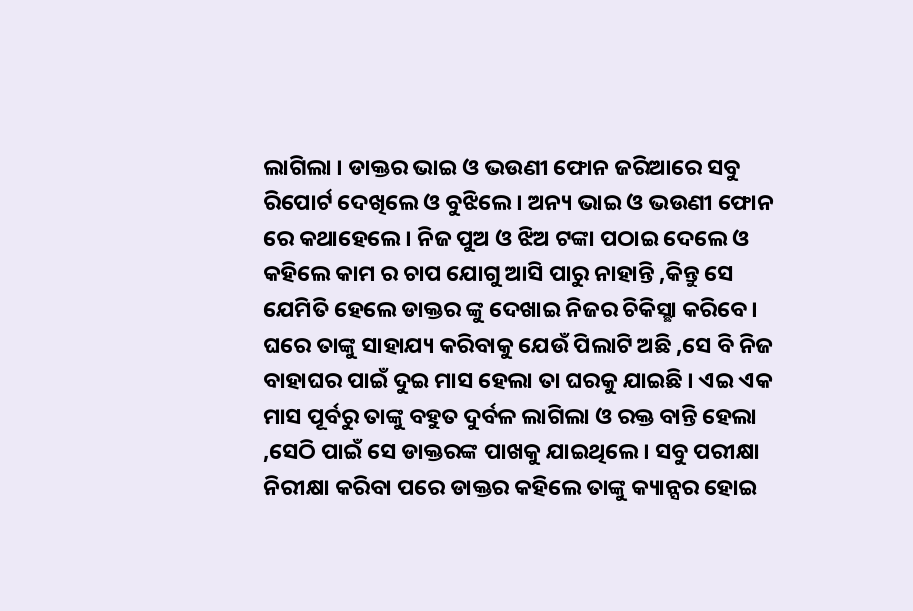ଲାଗିଲା । ଡାକ୍ତର ଭାଇ ଓ ଭଉଣୀ ଫୋନ ଜରିଆରେ ସବୁ ରିପୋର୍ଟ ଦେଖିଲେ ଓ ବୁଝିଲେ । ଅନ୍ୟ ଭାଇ ଓ ଭଉଣୀ ଫୋନ ରେ କଥାହେଲେ । ନିଜ ପୁଅ ଓ ଝିଅ ଟଙ୍କା ପଠାଇ ଦେଲେ ଓ କହିଲେ କାମ ର ଚାପ ଯୋଗୁ ଆସି ପାରୁ ନାହାନ୍ତି ,କିନ୍ତୁ ସେ ଯେମିତି ହେଲେ ଡାକ୍ତର ଙ୍କୁ ଦେଖାଇ ନିଜର ଚିକିସ୍ଛା କରିବେ । ଘରେ ତାଙ୍କୁ ସାହାଯ୍ୟ କରିବାକୁ ଯେଉଁ ପିଲାଟି ଅଛି ,ସେ ବି ନିଜ ବାହାଘର ପାଇଁ ଦୁଇ ମାସ ହେଲା ତା ଘରକୁ ଯାଇଛି । ଏଇ ଏକ ମାସ ପୂର୍ବରୁ ତାଙ୍କୁ ବହୁତ ଦୁର୍ବଳ ଲାଗିଲା ଓ ରକ୍ତ ବାନ୍ତି ହେଲା ,ସେଠି ପାଇଁ ସେ ଡାକ୍ତରଙ୍କ ପାଖକୁ ଯାଇଥିଲେ । ସବୁ ପରୀକ୍ଷା ନିରୀକ୍ଷା କରିବା ପରେ ଡାକ୍ତର କହିଲେ ତାଙ୍କୁ କ୍ୟାନ୍ସର ହୋଇ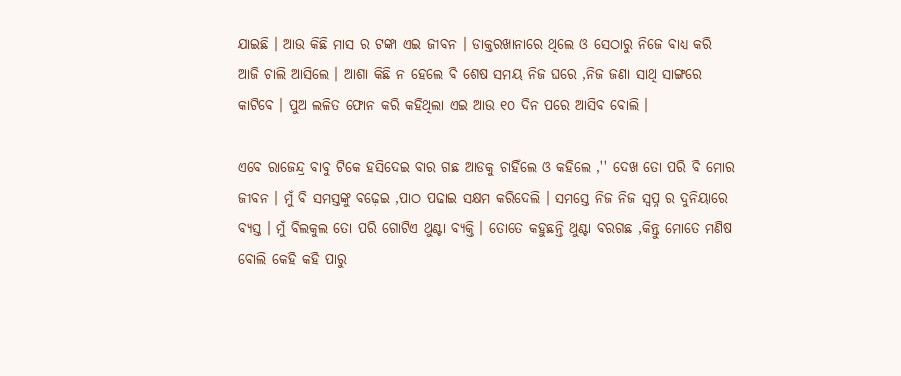ଯାଇଛି । ଆଉ କିଛି ମାସ ର ଟଙ୍କା ଏଇ ଜୀବନ । ଡାକ୍ତରଖାନାରେ ଥିଲେ ଓ ସେଠାରୁ ନିଜେ ବାଧ୍ୟ କରି ଆଜି ଚାଲି ଆସିଲେ । ଆଶା କିଛି ନ ହେଲେ ବି ଶେଷ ସମୟ ନିଜ ଘରେ ,ନିଜ ଜଣା ସାଥି ସାଙ୍ଗରେ କାଟିବେ । ପୁଅ ଲଳିତ ଫୋନ କରି କହିଥିଲା ଏଇ ଆଉ ୧୦ ଦିନ ପରେ ଆସିବ ବୋଲି ।

ଏବେ ରାଜେନ୍ଦ୍ର ବାବୁ ଟିକେ ହସିଦେଇ ବାର ଗଛ ଆଡକୁ ଚାହିଁଲେ ଓ କହିଲେ ,'' ଦେଖ ତୋ ପରି ବି ମୋର ଜୀବନ । ମୁଁ ବି ସମସ୍ତଙ୍କୁ ବଢ଼େଇ ,ପାଠ ପଢାଇ ସକ୍ଷମ କରିଦେଲି । ସମସ୍ତେ ନିଜ ନିଜ ସ୍ବପ୍ନ ର ଦୁନିୟାରେ ବ୍ୟସ୍ତ । ମୁଁ ବିଲକୁଲ ତୋ ପରି ଗୋଟିଏ ଥୁଣ୍ଟା ବ୍ୟକ୍ତି । ତୋତେ କହୁଛନ୍ତି ଥୁଣ୍ଟା ବରଗଛ ,କିନ୍ତୁ ମୋତେ ମଣିଷ ବୋଲି କେହି କହି ପାରୁ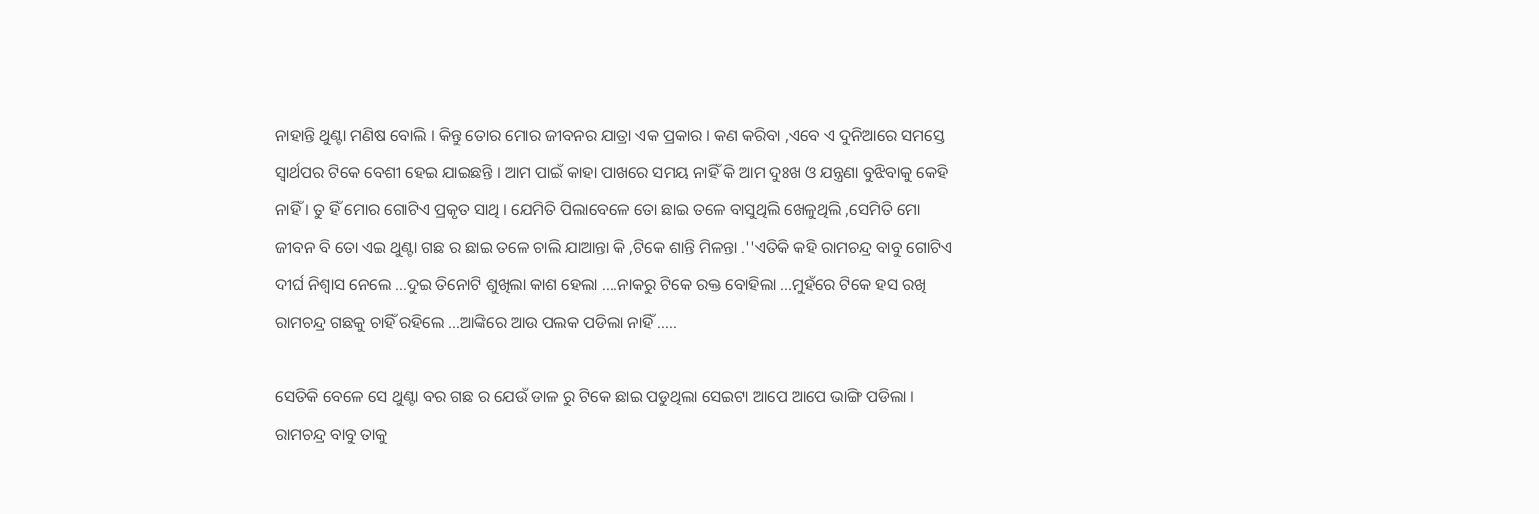ନାହାନ୍ତି ଥୁଣ୍ଟା ମଣିଷ ବୋଲି । କିନ୍ତୁ ତୋର ମୋର ଜୀବନର ଯାତ୍ରା ଏକ ପ୍ରକାର । କଣ କରିବା ,ଏବେ ଏ ଦୁନିଆରେ ସମସ୍ତେ ସ୍ୱାର୍ଥପର ଟିକେ ବେଶୀ ହେଇ ଯାଇଛନ୍ତି । ଆମ ପାଇଁ କାହା ପାଖରେ ସମୟ ନାହିଁ କି ଆମ ଦୁଃଖ ଓ ଯନ୍ତ୍ରଣା ବୁଝିବାକୁ କେହି ନାହିଁ । ତୁ ହିଁ ମୋର ଗୋଟିଏ ପ୍ରକୃତ ସାଥି । ଯେମିତି ପିଲାବେଳେ ତୋ ଛାଇ ତଳେ ବାସୁଥିଲି ଖେଳୁଥିଲି ,ସେମିତି ମୋ ଜୀବନ ବି ତୋ ଏଇ ଥୁଣ୍ଟା ଗଛ ର ଛାଇ ତଳେ ଚାଲି ଯାଆନ୍ତା କି ,ଟିକେ ଶାନ୍ତି ମିଳନ୍ତା .''ଏତିକି କହି ରାମଚନ୍ଦ୍ର ବାବୁ ଗୋଟିଏ ଦୀର୍ଘ ନିଶ୍ୱାସ ନେଲେ ...ଦୁଇ ତିନୋଟି ଶୁଖିଲା କାଶ ହେଲା ....ନାକରୁ ଟିକେ ରକ୍ତ ବୋହିଲା ...ମୁହଁରେ ଟିକେ ହସ ରଖି ରାମଚନ୍ଦ୍ର ଗଛକୁ ଚାହିଁ ରହିଲେ ...ଆଙ୍କିରେ ଆଉ ପଲକ ପଡିଲା ନାହିଁ .....

ସେତିକି ବେଳେ ସେ ଥୁଣ୍ଟା ବର ଗଛ ର ଯେଉଁ ଡାଳ ରୁ ଟିକେ ଛାଇ ପଡୁଥିଲା ସେଇଟା ଆପେ ଆପେ ଭାଙ୍ଗି ପଡିଲା । ରାମଚନ୍ଦ୍ର ବାବୁ ତାକୁ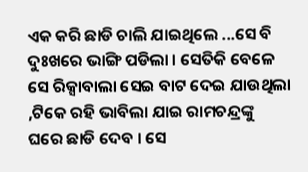ଏକ କରି ଛାଡି ଚାଲି ଯାଇଥିଲେ ...ସେ ବି ଦୁଃଖରେ ଭାଙ୍ଗି ପଡିଲା । ସେତିକି ବେଳେ ସେ ରିକ୍ସାବାଲା ସେଇ ବାଟ ଦେଇ ଯାଉଥିଲା ,ଟିକେ ରହି ଭାବିଲା ଯାଇ ରାମଚନ୍ଦ୍ରଙ୍କୁ ଘରେ ଛାଡି ଦେବ । ସେ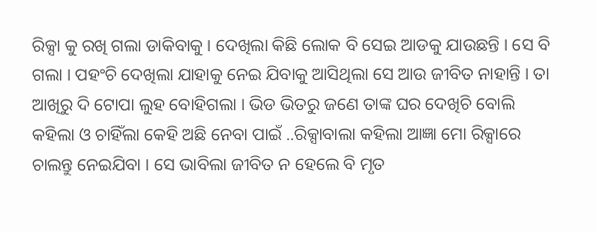ରିକ୍ସା କୁ ରଖି ଗଲା ଡାକିବାକୁ । ଦେଖିଲା କିଛି ଲୋକ ବି ସେଇ ଆଡକୁ ଯାଉଛନ୍ତି । ସେ ବି ଗଲା । ପହଂଚି ଦେଖିଲା ଯାହାକୁ ନେଇ ଯିବାକୁ ଆସିଥିଲା ସେ ଆଉ ଜୀବିତ ନାହାନ୍ତି । ତା ଆଖିରୁ ଦି ଟୋପା ଲୁହ ବୋହିଗଲା । ଭିଡ ଭିତରୁ ଜଣେ ତାଙ୍କ ଘର ଦେଖିଚି ବୋଲି କହିଲା ଓ ଚାହିଁଲା କେହି ଅଛି ନେବା ପାଇଁ ..ରିକ୍ସାବାଲା କହିଲା ଆଜ୍ଞା ମୋ ରିକ୍ସାରେ ଚାଲନ୍ତୁ ନେଇଯିବା । ସେ ଭାବିଲା ଜୀବିତ ନ ହେଲେ ବି ମୃତ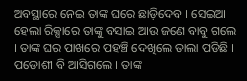ଅବସ୍ଥାରେ ନେଇ ତାଙ୍କ ଘରେ ଛାଡ଼ିଦେବ । ସେଇଆ ହେଲା ରିକ୍ସାରେ ତାଙ୍କୁ ବସାଇ ଆଉ ଜଣେ ବାବୁ ଗଲେ । ତାଙ୍କ ଘର ପାଖରେ ପହଞ୍ଚି ଦେଖିଲେ ତାଲା ପଡିଛି । ପଡୋଶୀ ବି ଆସିଗଲେ । ତାଙ୍କ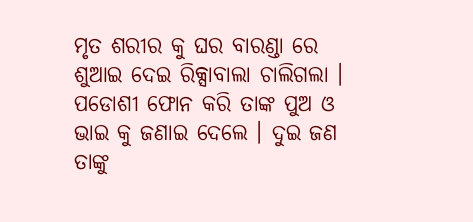ମୃତ ଶରୀର କୁ ଘର ବାରଣ୍ଡା ରେ ଶୁଆଇ ଦେଇ ରିକ୍ସାବାଲା ଚାଲିଗଲା । ପଡୋଶୀ ଫୋନ କରି ତାଙ୍କ ପୁଅ ଓ ଭାଇ କୁ ଜଣାଇ ଦେଲେ । ଦୁଇ ଜଣ ତାଙ୍କୁ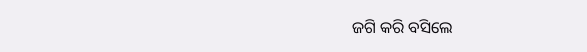ଜଗି କରି ବସିଲେ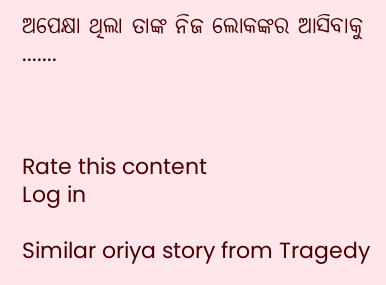ଅପେକ୍ଷା ଥିଲା ତାଙ୍କ ନିଜ ଲୋକଙ୍କର ଆସିବାକୁ .......



Rate this content
Log in

Similar oriya story from Tragedy